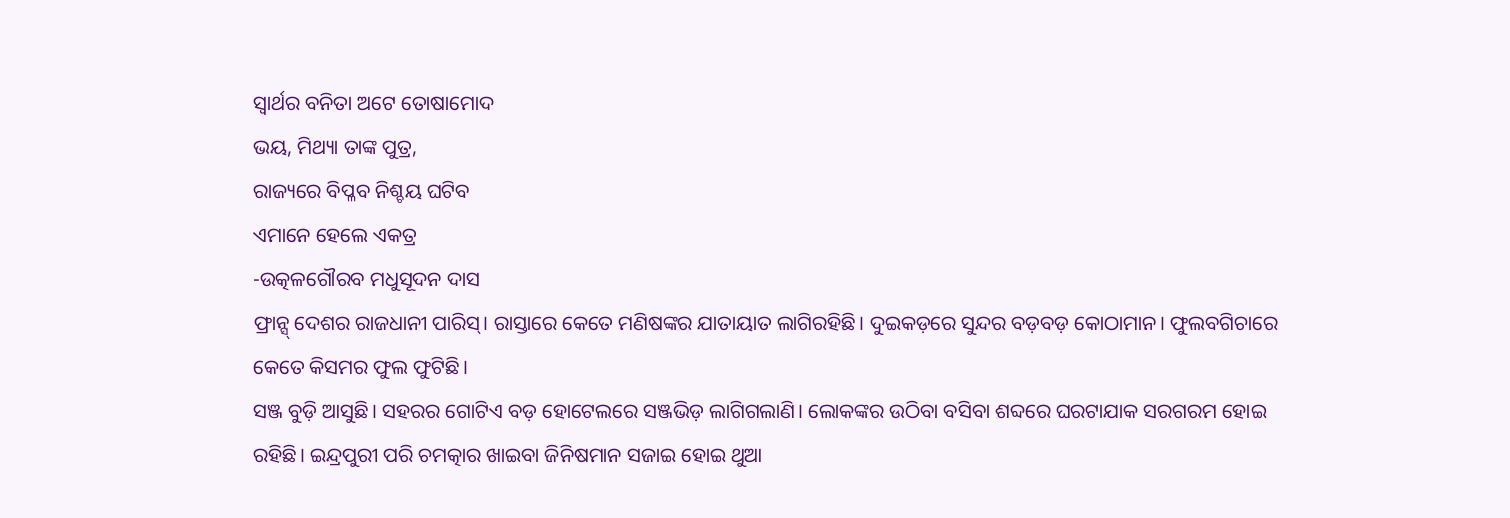ସ୍ବାର୍ଥର ବନିତା ଅଟେ ତୋଷାମୋଦ
ଭୟ, ମିଥ୍ୟା ତାଙ୍କ ପୁତ୍ର,
ରାଜ୍ୟରେ ବିପ୍ଳବ ନିଶ୍ଚୟ ଘଟିବ
ଏମାନେ ହେଲେ ଏକତ୍ର
-ଉତ୍କଳଗୌରବ ମଧୁସୂଦନ ଦାସ
ଫ୍ରାନ୍ସ୍ ଦେଶର ରାଜଧାନୀ ପାରିସ୍। ରାସ୍ତାରେ କେତେ ମଣିଷଙ୍କର ଯାତାୟାତ ଲାଗିରହିଛି। ଦୁଇକଡ଼ରେ ସୁନ୍ଦର ବଡ଼ବଡ଼ କୋଠାମାନ। ଫୁଲବଗିଚାରେ କେତେ କିସମର ଫୁଲ ଫୁଟିଛି।
ସଞ୍ଜ ବୁଡ଼ି ଆସୁଛି। ସହରର ଗୋଟିଏ ବଡ଼ ହୋଟେଲରେ ସଞ୍ଜଭିଡ଼ ଲାଗିଗଲାଣି। ଲୋକଙ୍କର ଉଠିବା ବସିବା ଶବ୍ଦରେ ଘରଟାଯାକ ସରଗରମ ହୋଇ ରହିଛି। ଇନ୍ଦ୍ରପୁରୀ ପରି ଚମତ୍କାର ଖାଇବା ଜିନିଷମାନ ସଜାଇ ହୋଇ ଥୁଆ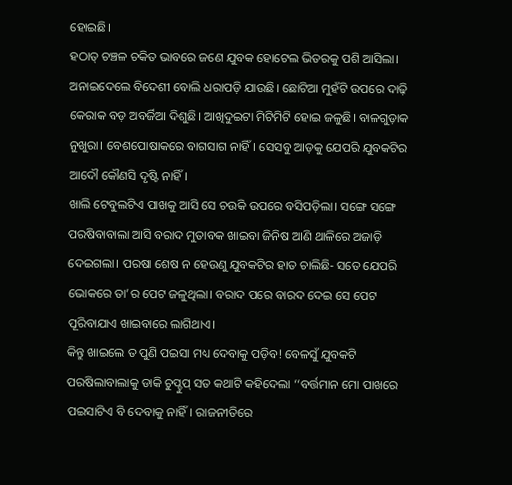ହୋଇଛି।
ହଠାତ୍ ଚଞ୍ଚଳ ଚକିତ ଭାବରେ ଜଣେ ଯୁବକ ହୋଟେଲ ଭିତରକୁ ପଶି ଆସିଲା। ଅନାଇଦେଲେ ବିଦେଶୀ ବୋଲି ଧରାପଡ଼ି ଯାଉଛି। ଛୋଟିଆ ମୁହଁଟି ଉପରେ ଦାଢ଼ି କେରାକ ବଡ଼ ଅବର୍ଜିଆ ଦିଶୁଛି। ଆଖିଦୁଇଟା ମିଟିମିଟି ହୋଇ ଜଳୁଛି। ବାଳଗୁଡ଼ାକ ନୁଖୁରା। ବେଶପୋଷାକରେ ବାଗସାଗ ନାହିଁ। ସେସବୁ ଆଡ଼କୁ ଯେପରି ଯୁବକଟିର ଆଦୌ କୌଣସି ଦୃଷ୍ଟି ନାହିଁ।
ଖାଲି ଟେବୁଲଟିଏ ପାଖକୁ ଆସି ସେ ଚଉକି ଉପରେ ବସିପଡ଼ିଲା। ସଙ୍ଗେ ସଙ୍ଗେ ପରଷିବାବାଲା ଆସି ବରାଦ ମୁତାବକ ଖାଇବା ଜିନିଷ ଆଣି ଥାଳିରେ ଅଜାଡ଼ି ଦେଇଗଲା। ପରଷା ଶେଷ ନ ହେଉଣୁ ଯୁବକଟିର ହାତ ଚାଲିଛି- ସତେ ଯେପରି ଭୋକରେ ତା’ର ପେଟ ଜଳୁଥିଲା। ବରାଦ ପରେ ବାରଦ ଦେଇ ସେ ପେଟ ପୂରିବାଯାଏ ଖାଇବାରେ ଲାଗିଥାଏ।
କିନ୍ତୁ ଖାଇଲେ ତ ପୁଣି ପଇସା ମଧ୍ୟ ଦେବାକୁ ପଡ଼ିବ! ବେଳସୁଁ ଯୁବକଟି ପରଷିଲାବାଲାକୁ ଡାକି ଚୁପ୍ଚୁପ୍ ସତ କଥାଟି କହିଦେଲା ‘‘ବର୍ତ୍ତମାନ ମୋ ପାଖରେ ପଇସାଟିଏ ବି ଦେବାକୁ ନାହିଁ। ରାଜନୀତିରେ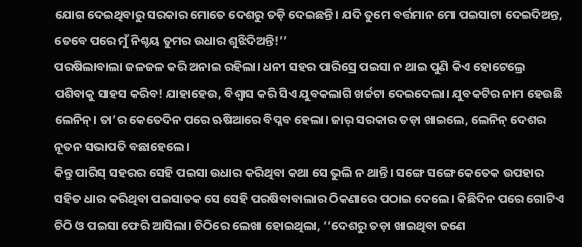ଯୋଗ ଦେଇଥିବାରୁ ସରକାର ମୋତେ ଦେଶରୁ ତଡ଼ି ଦେଇଛନ୍ତି। ଯଦି ତୁମେ ବର୍ତ୍ତମାନ ମୋ ପଇସାଟା ଦେଇଦିଅନ୍ତ, ତେବେ ପରେ ମୁଁ ନିଶ୍ଚୟ ତୁମର ଉଧାର ଶୁଝିଦିଅନ୍ତି!’’
ପରଷିଲାବାଲା ଜଳଜଳ କରି ଅନାଇ ରହିଲା। ଧନୀ ସହର ପାରିସ୍ରେ ପଇସା ନ ଥାଇ ପୁଣି କିଏ ହୋଟେଲ୍ରେ ପଶିବାକୁ ସାହସ କରିବ! ଯାହାହେଉ, ବିଶ୍ୱାସ କରି ସିଏ ଯୁବକଲାଗି ଖର୍ଚ୍ଚଟା ଦେଇଦେଲା। ଯୁବକଟିର ନାମ ହେଉଛି ଲେନିନ୍। ତା’ର କେତେଦିନ ପରେ ଋଷିଆରେ ବିପ୍ଳବ ହେଲା। ଜାର୍ ସରକାର ତଡ଼ା ଖାଇଲେ, ଲେନିନ୍ ଦେଶର ନୂତନ ସଭାପତି ବଛାହେଲେ।
କିନ୍ତୁ ପାରିସ୍ ସହରର ସେହି ପଇସା ଉଧାର କରିଥିବା କଥା ସେ ଭୁଲି ନ ଥାନ୍ତି। ସଙ୍ଗେ ସଙ୍ଗେ କେତେକ ଉପହାର ସହିତ ଧାର କରିଥିବା ପଇସାତକ ସେ ସେହି ପରଷିବାବାଲାର ଠିକଣାରେ ପଠାଇ ଦେଲେ। କିଛିଦିନ ପରେ ଗୋଟିଏ ଚିଠି ଓ ପଇସା ଫେରି ଆସିଲା। ଚିଠିରେ ଲେଖା ହୋଇଥିଲା, ‘‘ଦେଶରୁ ତଡ଼ା ଖାଇଥିବା ଜଣେ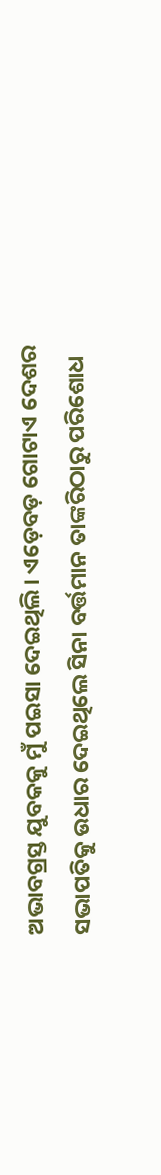ଅଭାବଗ୍ରସ୍ତ ଯୁବକକୁ ମୁଁ ପଇସା ଦେଇଥିଲି। ଏଡ଼େବଡ଼ ଗୋଟାଏ ଦେଶର ସଭାପତିକୁ ଉଧାର ଦେଇଥିଲେ ସିନା ବର୍ତ୍ତମାନ ତାଙ୍କରିଠାରୁ ପରିଶୋଧ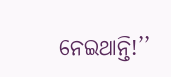ନେଇଥାନ୍ତି!’’